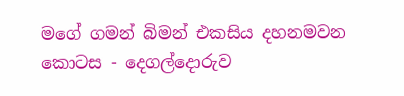මගේ ගමන් බිමන් එකසිය දහනමවන කොටස - දෙගල්දොරුව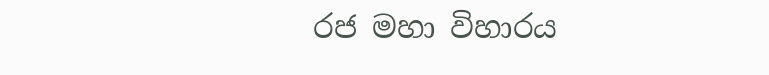රජ මහා විහාරය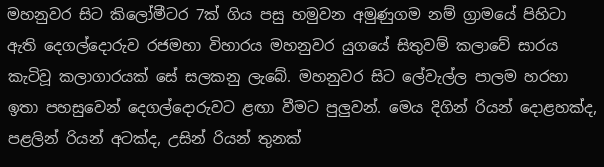මහනුවර සිට කිලෝමීටර 7ක් ගිය පසු හමුවන අමුණුගම නම් ග්‍රාමයේ පිහිටා ඇති දෙගල්දොරුව රජමහා විහාරය මහනුවර යුගයේ සිතුවම් කලාවේ සාරය කැටිවූ කලාගාරයක් සේ සලකනු ලැබේ. මහනුවර සිට ලේවැල්ල පාලම හරහා ඉතා පහසුවෙන් දෙගල්දොරුවට ළඟා වීමට පුලුවන්. මෙය දිගින් රියන් දොළහක්ද, පළලින් රියන් අටක්ද, උසින් රියන් තුනක්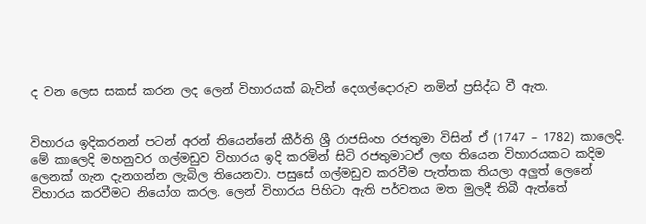ද වන ලෙස සකස් කරන ලද ලෙන් විහාරයක් බැවින් දෙගල්දොරුව නමින් ප්‍රසිද්ධ වී ඇත.


විහාරය ඉදිකරනන් පටන් අරන් තියෙන්නේ කීර්ති ශ්‍රී රාජසිංහ රජතුමා විසින් ඒ (1747 – 1782) කාලෙදි. මේ කාලෙදි මහනුවර ගල්මඩුව විහාරය ඉදි කරමින් සිටි රජතුමාටඒ ලඟ තියෙන විහාරයකට කදිම ලෙනක් ගැන දැනගන්න ලැබිල තියෙනවා. පසුසේ ගල්මඩුව කරවීම පැත්තක තියලා අලුත් ලෙනේ විහාරය කරවීමට නියෝග කරල. ලෙන් විහාරය පිහිටා ඇති පර්වතය මත මුලදී තිබී ඇත්තේ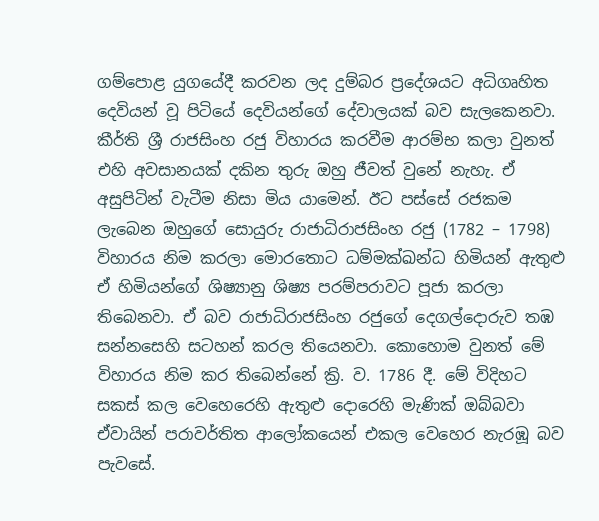ගම්පොළ යුගයේදී කරවන ලද දුම්බර ප්‍රදේශයට අධිගෘහිත දෙවියන් වූ පිටියේ දෙවියන්ගේ දේවාලයක්‌ බව සැලකෙනවා. කීර්ති ශ්‍රී රාජසිංහ රජු විහාරය කරවීම ආරම්භ කලා වුනත් එහි අවසානයක් දකින තුරු ඔහු ජීවත් වුනේ නැහැ. ඒ අසුපිටින් වැටීම නිසා මිය යාමෙන්. ඊට පස්සේ රජකම ලැබෙන ඔහුගේ සොයුරු රාජාධිරාජසිංහ රජු (1782 – 1798) විහාරය නිම කරලා මොරතොට ධම්මක්‌ඛන්ධ හිමියන් ඇතුළු ඒ හිමියන්ගේ ශිෂ්‍යානු ශිෂ්‍ය පරම්පරාවට පූජා කරලා තිබෙනවා. ඒ බව රාජාධිරාජසිංහ රජුගේ දෙගල්දොරුව තඹ සන්නසෙහි සටහන් කරල තියෙනවා. කොහොම වුනත් මේ විහාරය නිම කර තිබෙන්නේ ක්‍රි. ව. 1786 දී. මේ විදිහට සකස් කල වෙහෙරෙහි ඇතුළු දො‍රෙහි මැණික් ඔබ්බවා ඒවායින් පරාවර්තිත ආලෝකයෙන් එකල වෙහෙර නැරඹූ බව පැවසේ.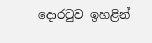දොරටුව ඉහළින්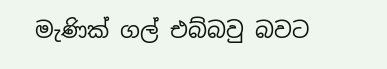මැණික් ගල් එබ්බවු බවට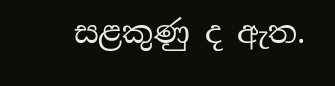සළකුණු ද ඇත.